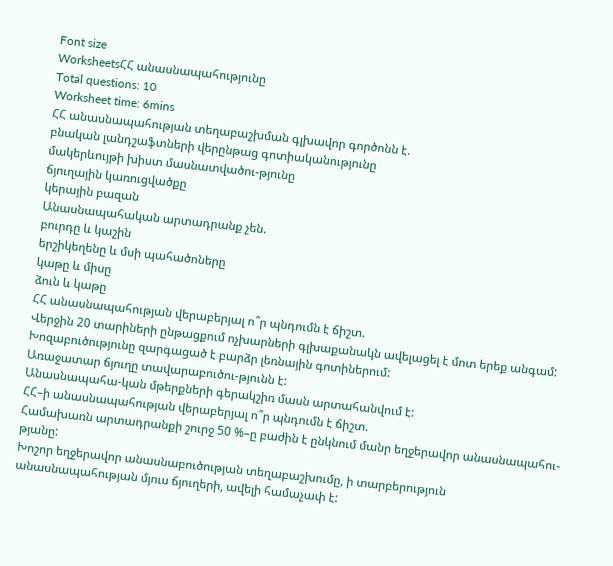Font size
WorksheetsՀՀ անասնապահությունը
Total questions: 10
Worksheet time: 6mins
ՀՀ անասնապահության տեղաբաշխման գլխավոր գործոնն է.
բնական լանդշաֆտների վերընթաց գոտիականությունը
մակերևույթի խիստ մասնատվածու-թյունը
ճյուղային կառուցվածքը
կերային բազան
Անասնապահական արտադրանք չեն.
բուրդը և կաշին
երշիկեղենը և մսի պահածոները
կաթը և միսը
ձուն և կաթը
ՀՀ անասնապահության վերաբերյալ ո՞ր պնդումն է ճիշտ.
Վերջին 20 տարիների ընթացքում ոչխարների գլխաքանակն ավելացել է մոտ երեք անգամ:
Խոզաբուծությունը զարգացած է բարձր լեռնային գոտիներում:
Առաջատար ճյուղը տավարաբուծու-թյունն է:
Անասնապահա-կան մթերքների գերակշիռ մասն արտահանվում է:
ՀՀ–ի անասնապահության վերաբերյալ ո՞ր պնդումն է ճիշտ.
Համախառն արտադրանքի շուրջ 50 %–ը բաժին է ընկնում մանր եղջերավոր անասնապահու-թյանը:
Խոշոր եղջերավոր անասնաբուծության տեղաբաշխումը, ի տարբերություն անասնապահության մյուս ճյուղերի, ավելի համաչափ է: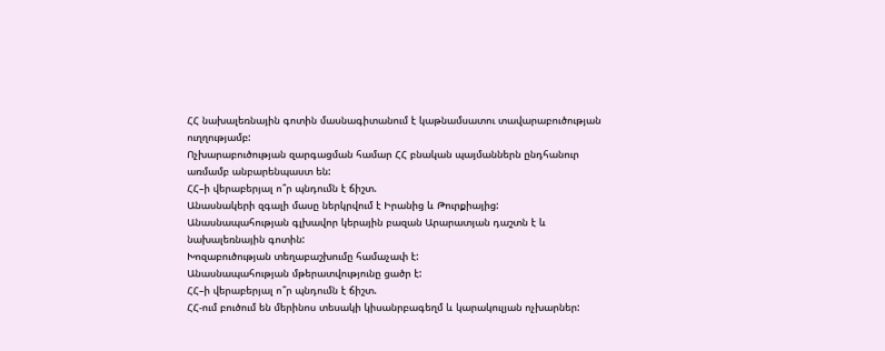ՀՀ նախալեռնային գոտին մասնագիտանում է կաթնամսատու տավարաբուծության ուղղությամբ:
Ոչխարաբուծության զարգացման համար ՀՀ բնական պայմաններն ընդհանուր առմամբ անբարենպաստ են:
ՀՀ–ի վերաբերյալ ո՞ր պնդումն է ճիշտ.
Անասնակերի զգալի մասը ներկրվում է Իրանից և Թուրքիայից:
Անասնապահության գլխավոր կերային բազան Արարատյան դաշտն է և նախալեռնային գոտին:
Խոզաբուծության տեղաբաշխումը համաչափ է:
Անասնապահության մթերատվությունը ցածր է:
ՀՀ–ի վերաբերյալ ո՞ր պնդումն է ճիշտ.
ՀՀ-ում բուծում են մերինոս տեսակի կիսանրբագեղմ և կարակուլյան ոչխարներ: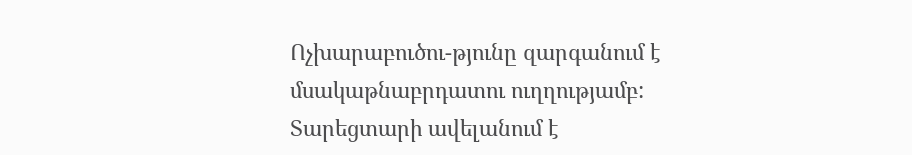Ոչխարաբուծու-թյունը զարգանում է մսակաթնաբրդատու ուղղությամբ:
Տարեցտարի ավելանում է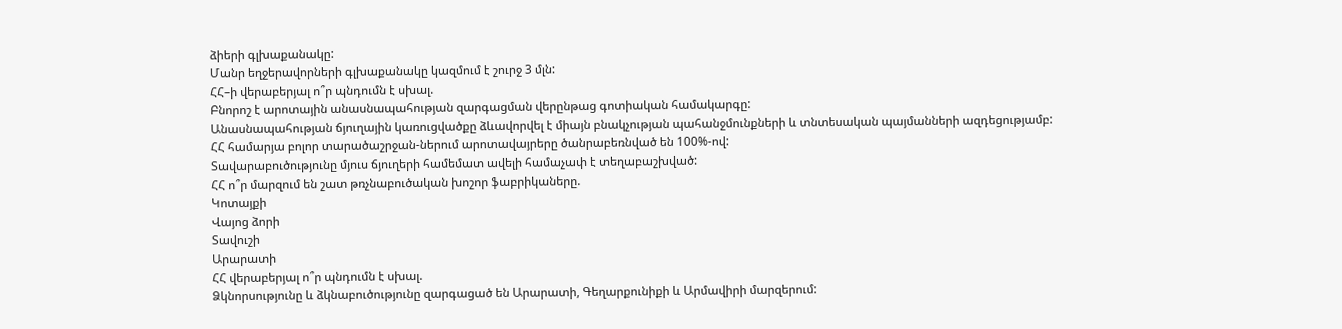ձիերի գլխաքանակը:
Մանր եղջերավորների գլխաքանակը կազմում է շուրջ 3 մլն:
ՀՀ–ի վերաբերյալ ո՞ր պնդումն է սխալ.
Բնորոշ է արոտային անասնապահության զարգացման վերընթաց գոտիական համակարգը:
Անասնապահության ճյուղային կառուցվածքը ձևավորվել է միայն բնակչության պահանջմունքների և տնտեսական պայմանների ազդեցությամբ:
ՀՀ համարյա բոլոր տարածաշրջան-ներում արոտավայրերը ծանրաբեռնված են 100%-ով:
Տավարաբուծությունը մյուս ճյուղերի համեմատ ավելի համաչափ է տեղաբաշխված:
ՀՀ ո՞ր մարզում են շատ թռչնաբուծական խոշոր ֆաբրիկաները.
Կոտայքի
Վայոց ձորի
Տավուշի
Արարատի
ՀՀ վերաբերյալ ո՞ր պնդումն է սխալ.
Ձկնորսությունը և ձկնաբուծությունը զարգացած են Արարատի, Գեղարքունիքի և Արմավիրի մարզերում: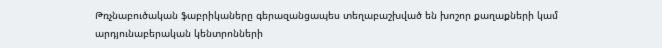Թռչնաբուծական ֆաբրիկաները գերազանցապես տեղաբաշխված են խոշոր քաղաքների կամ արդյունաբերական կենտրոնների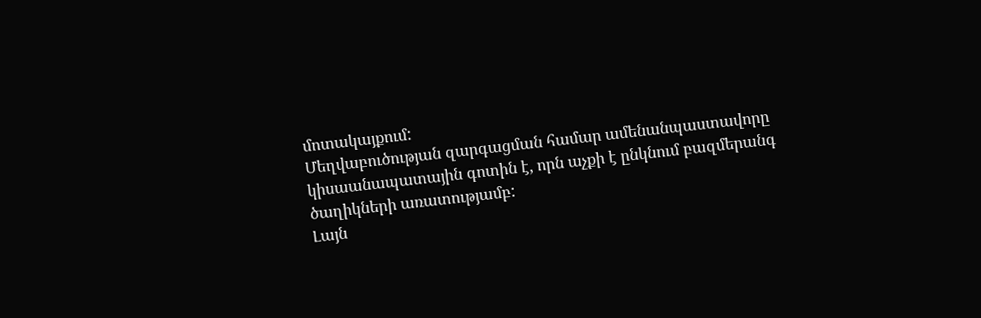մոտակայքում:
Մեղվաբուծության զարգացման համար ամենանպաստավորը կիսաանապատային գոտին է, որն աչքի է ընկնում բազմերանգ ծաղիկների առատությամբ:
Լայն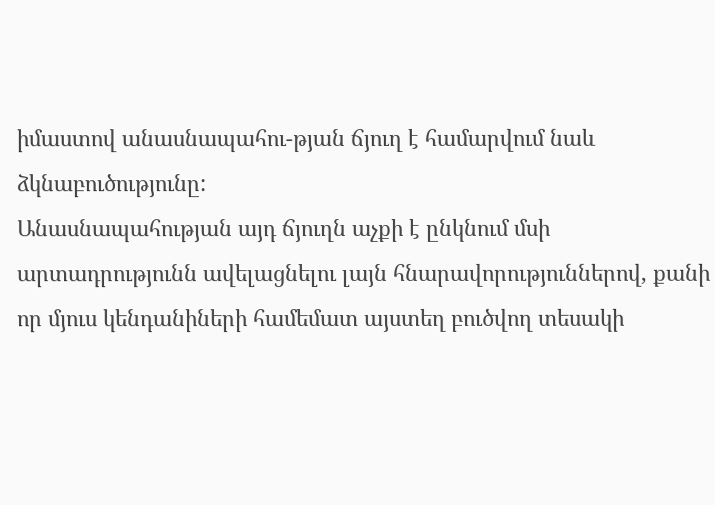իմաստով անասնապահու-թյան ճյուղ է համարվում նաև ձկնաբուծությունը:
Անասնապահության այդ ճյուղն աչքի է ընկնում մսի արտադրությունն ավելացնելու լայն հնարավորություններով, քանի որ մյուս կենդանիների համեմատ այստեղ բուծվող տեսակի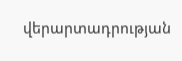վերարտադրության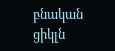բնական ցիկլն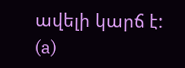ավելի կարճ է:
(a)